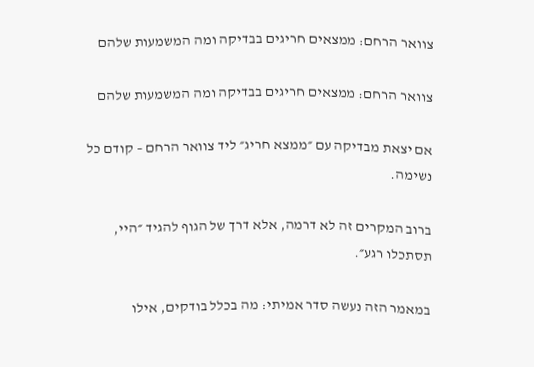צוואר הרחם: ממצאים חריגים בבדיקה ומה המשמעות שלהם

צוואר הרחם: ממצאים חריגים בבדיקה ומה המשמעות שלהם

אם יצאת מבדיקה עם ״ממצא חריג״ ליד צוואר הרחם – קודם כל נשימה.

ברוב המקרים זה לא דרמה, אלא דרך של הגוף להגיד ״היי, תסתכלו רגע״.

במאמר הזה נעשה סדר אמיתי: מה בכלל בודקים, אילו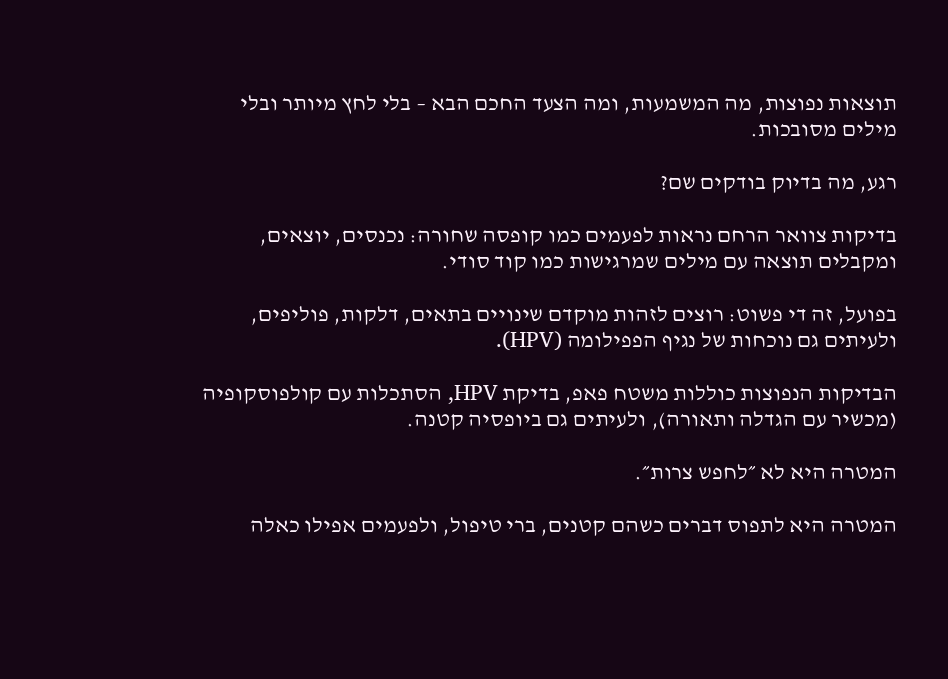תוצאות נפוצות, מה המשמעות, ומה הצעד החכם הבא – בלי לחץ מיותר ובלי מילים מסובכות.

רגע, מה בדיוק בודקים שם?

בדיקות צוואר הרחם נראות לפעמים כמו קופסה שחורה: נכנסים, יוצאים, ומקבלים תוצאה עם מילים שמרגישות כמו קוד סודי.

בפועל, זה די פשוט: רוצים לזהות מוקדם שינויים בתאים, דלקות, פוליפים, ולעיתים גם נוכחות של נגיף הפפילומה (HPV).

הבדיקות הנפוצות כוללות משטח פאפ, בדיקת HPV, הסתכלות עם קולפוסקופיה (מכשיר עם הגדלה ותאורה), ולעיתים גם ביופסיה קטנה.

המטרה היא לא ״לחפש צרות״.

המטרה היא לתפוס דברים כשהם קטנים, ברי טיפול, ולפעמים אפילו כאלה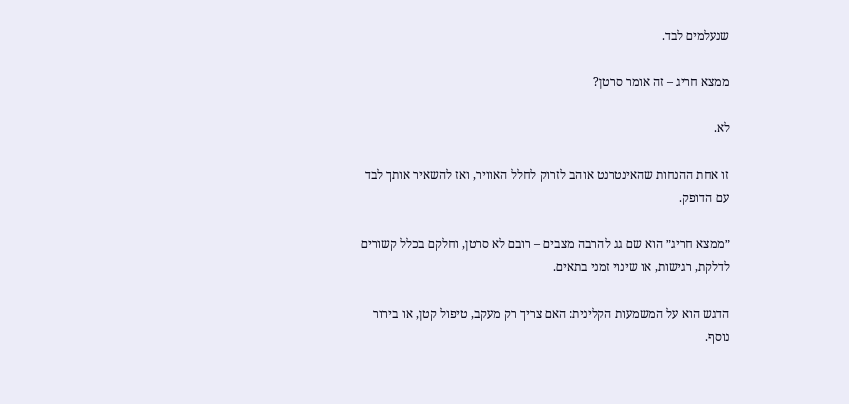שנעלמים לבד.

ממצא חריג – זה אומר סרטן?

לא.

זו אחת ההנחות שהאינטרנט אוהב לזרוק לחלל האוויר, ואז להשאיר אותך לבד עם הדופק.

״ממצא חריג״ הוא שם גג להרבה מצבים – רובם לא סרטן, וחלקם בכלל קשורים לדלקת, רגישות, או שינוי זמני בתאים.

הדגש הוא על המשמעות הקלינית: האם צריך רק מעקב, טיפול קטן, או בירור נוסף.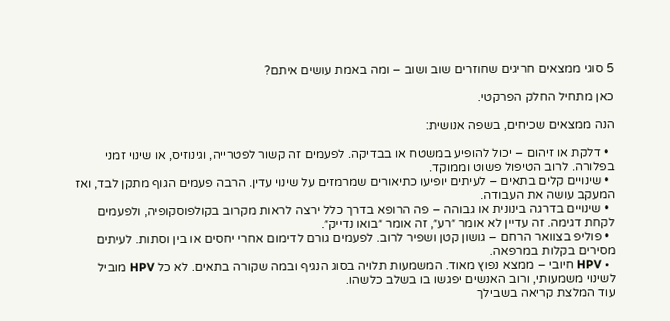5 סוגי ממצאים חריגים שחוזרים שוב ושוב – ומה באמת עושים איתם?

כאן מתחיל החלק הפרקטי.

הנה ממצאים שכיחים, בשפה אנושית:

  • דלקת או זיהום – יכול להופיע במשטח או בבדיקה. לפעמים זה קשור לפטרייה, וגינוזיס, או שינוי זמני בפלורה. לרוב הטיפול פשוט וממוקד.
  • שינויים קלים בתאים – לעיתים יופיעו כתיאורים שמרמזים על שינוי עדין. הרבה פעמים הגוף מתקן לבד, ואז המעקב עושה את העבודה.
  • שינויים בדרגה בינונית או גבוהה – פה הרופא בדרך כלל ירצה לראות מקרוב בקולפוסקופיה, ולפעמים לקחת דגימה. זה עדיין לא אומר ״רע״, זה אומר ״בואו נדייק״.
  • פוליפ בצוואר הרחם – גושון קטן ושפיר לרוב. לפעמים גורם לדימום אחרי יחסים או בין וסתות. לעיתים מסירים בקלות במרפאה.
  • HPV חיובי – ממצא נפוץ מאוד. המשמעות תלויה בסוג הנגיף ובמה שקורה בתאים. לא כל HPV מוביל לשינוי משמעותי, ורוב האנשים יפגשו בו בשלב כלשהו.
עוד המלצת קריאה בשבילך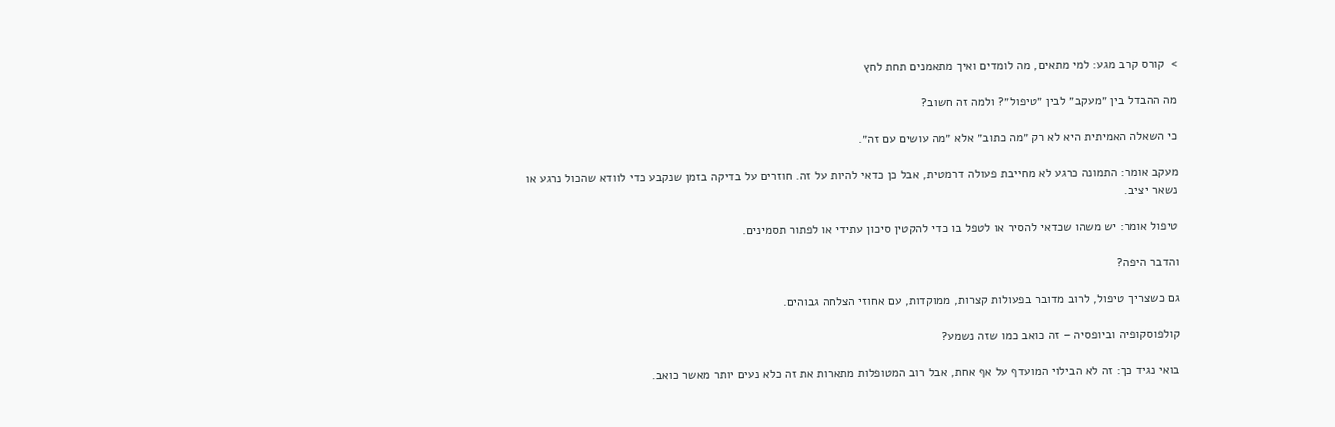>  קורס קרב מגע: למי מתאים, מה לומדים ואיך מתאמנים תחת לחץ

מה ההבדל בין ״מעקב״ לבין ״טיפול״? ולמה זה חשוב?

כי השאלה האמיתית היא לא רק ״מה כתוב״ אלא ״מה עושים עם זה״.

מעקב אומר: התמונה כרגע לא מחייבת פעולה דרמטית, אבל כן כדאי להיות על זה. חוזרים על בדיקה בזמן שנקבע כדי לוודא שהכול נרגע או נשאר יציב.

טיפול אומר: יש משהו שכדאי להסיר או לטפל בו כדי להקטין סיכון עתידי או לפתור תסמינים.

והדבר היפה?

גם כשצריך טיפול, לרוב מדובר בפעולות קצרות, ממוקדות, עם אחוזי הצלחה גבוהים.

קולפוסקופיה וביופסיה – זה כואב כמו שזה נשמע?

בואי נגיד כך: זה לא הבילוי המועדף על אף אחת, אבל רוב המטופלות מתארות את זה כלא נעים יותר מאשר כואב.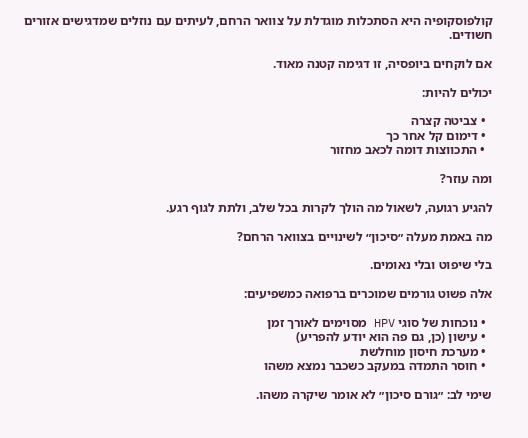קולפוסקופיה היא הסתכלות מוגדלת על צוואר הרחם, לעיתים עם נוזלים שמדגישים אזורים חשודים.

אם לוקחים ביופסיה, זו דגימה קטנה מאוד.

יכולים להיות:

  • צביטה קצרה
  • דימום קל אחר כך
  • התכווצות דומה לכאב מחזור

ומה עוזר?

להגיע רגועה, לשאול מה הולך לקרות בכל שלב, ולתת לגוף רגע.

מה באמת מעלה ״סיכון״ לשינויים בצוואר הרחם?

בלי שיפוט ובלי נאומים.

אלה פשוט גורמים שמוכרים ברפואה כמשפיעים:

  • נוכחות של סוגי HPV מסוימים לאורך זמן
  • עישון (כן, גם פה הוא יודע להפריע)
  • מערכת חיסון מוחלשת
  • חוסר התמדה במעקב כשכבר נמצא משהו

שימי לב: ״גורם סיכון״ לא אומר שיקרה משהו.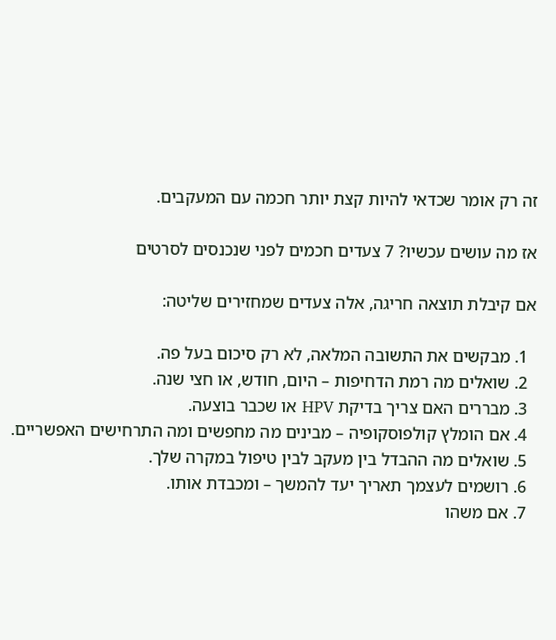זה רק אומר שכדאי להיות קצת יותר חכמה עם המעקבים.

אז מה עושים עכשיו? 7 צעדים חכמים לפני שנכנסים לסרטים

אם קיבלת תוצאה חריגה, אלה צעדים שמחזירים שליטה:

  1. מבקשים את התשובה המלאה, לא רק סיכום בעל פה.
  2. שואלים מה רמת הדחיפות – היום, חודש, או חצי שנה.
  3. מבררים האם צריך בדיקת HPV או שכבר בוצעה.
  4. אם הומלץ קולפוסקופיה – מבינים מה מחפשים ומה התרחישים האפשריים.
  5. שואלים מה ההבדל בין מעקב לבין טיפול במקרה שלך.
  6. רושמים לעצמך תאריך יעד להמשך – ומכבדת אותו.
  7. אם משהו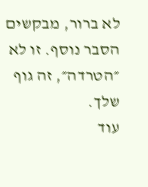לא ברור, מבקשים הסבר נוסף. זו לא ״הטרדה״, זה גוף שלך.
עוד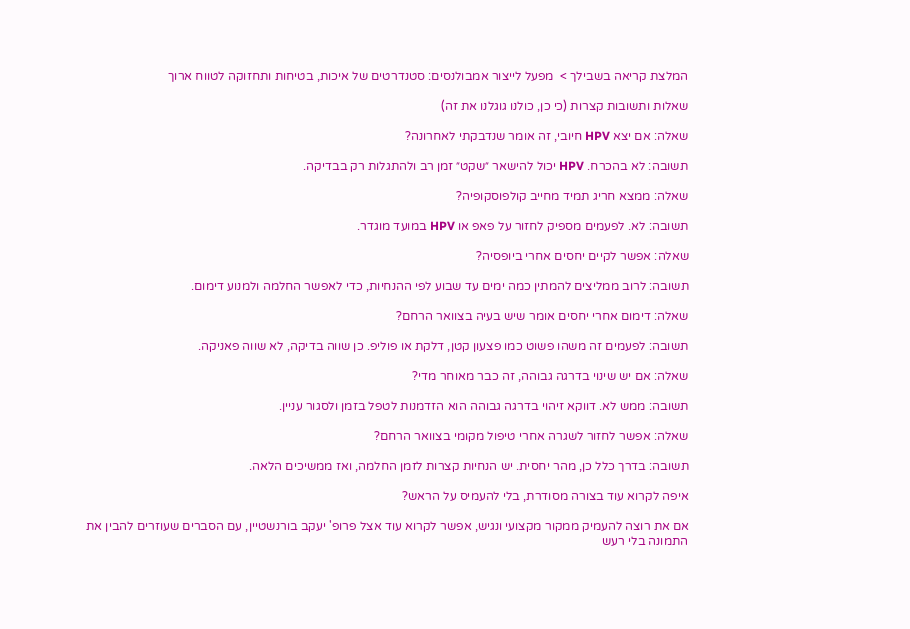המלצת קריאה בשבילך >  מפעל לייצור אמבולנסים: סטנדרטים של איכות, בטיחות ותחזוקה לטווח ארוך

שאלות ותשובות קצרות (כי כן, כולנו גוגלנו את זה)

שאלה: אם יצא HPV חיובי, זה אומר שנדבקתי לאחרונה?

תשובה: לא בהכרח. HPV יכול להישאר ״שקט״ זמן רב ולהתגלות רק בבדיקה.

שאלה: ממצא חריג תמיד מחייב קולפוסקופיה?

תשובה: לא. לפעמים מספיק לחזור על פאפ או HPV במועד מוגדר.

שאלה: אפשר לקיים יחסים אחרי ביופסיה?

תשובה: לרוב ממליצים להמתין כמה ימים עד שבוע לפי ההנחיות, כדי לאפשר החלמה ולמנוע דימום.

שאלה: דימום אחרי יחסים אומר שיש בעיה בצוואר הרחם?

תשובה: לפעמים זה משהו פשוט כמו פצעון קטן, דלקת או פוליפ. כן שווה בדיקה, לא שווה פאניקה.

שאלה: אם יש שינוי בדרגה גבוהה, זה כבר מאוחר מדי?

תשובה: ממש לא. דווקא זיהוי בדרגה גבוהה הוא הזדמנות לטפל בזמן ולסגור עניין.

שאלה: אפשר לחזור לשגרה אחרי טיפול מקומי בצוואר הרחם?

תשובה: בדרך כלל כן, מהר יחסית. יש הנחיות קצרות לזמן החלמה, ואז ממשיכים הלאה.

איפה לקרוא עוד בצורה מסודרת, בלי להעמיס על הראש?

אם את רוצה להעמיק ממקור מקצועי ונגיש, אפשר לקרוא עוד אצל פרופ' יעקב בורנשטיין, עם הסברים שעוזרים להבין את התמונה בלי רעש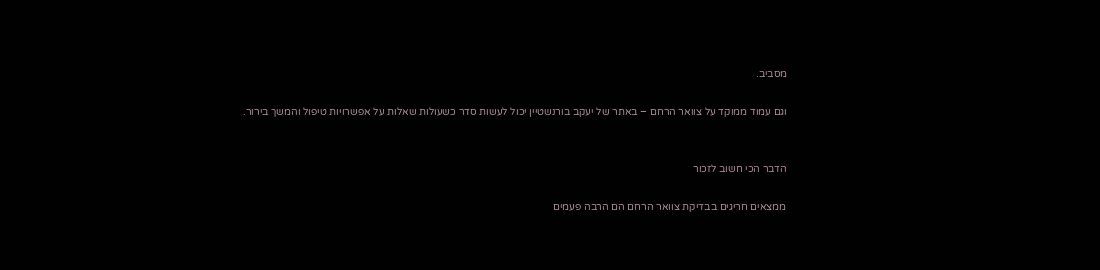מסביב.

וגם עמוד ממוקד על צוואר הרחם – באתר של יעקב בורנשטיין יכול לעשות סדר כשעולות שאלות על אפשרויות טיפול והמשך בירור.


הדבר הכי חשוב לזכור

ממצאים חריגים בבדיקת צוואר הרחם הם הרבה פעמים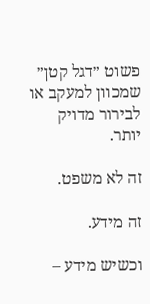פשוט ״דגל קטן״ שמכוון למעקב או לבירור מדויק יותר.

זה לא משפט.

זה מידע.

וכשיש מידע –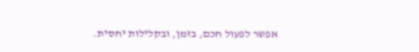אפשר לפעול חכם, בזמן, ובקלילות יחסית.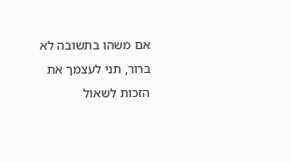אם משהו בתשובה לא ברור, תני לעצמך את הזכות לשאול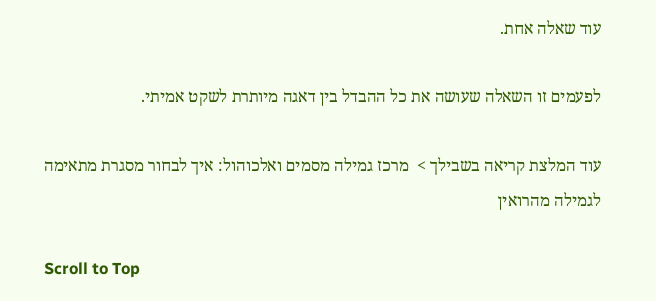עוד שאלה אחת.

לפעמים זו השאלה שעושה את כל ההבדל בין דאגה מיותרת לשקט אמיתי.

עוד המלצת קריאה בשבילך >  מרכז גמילה מסמים ואלכוהול: איך לבחור מסגרת מתאימה לגמילה מהרואין

Scroll to Top